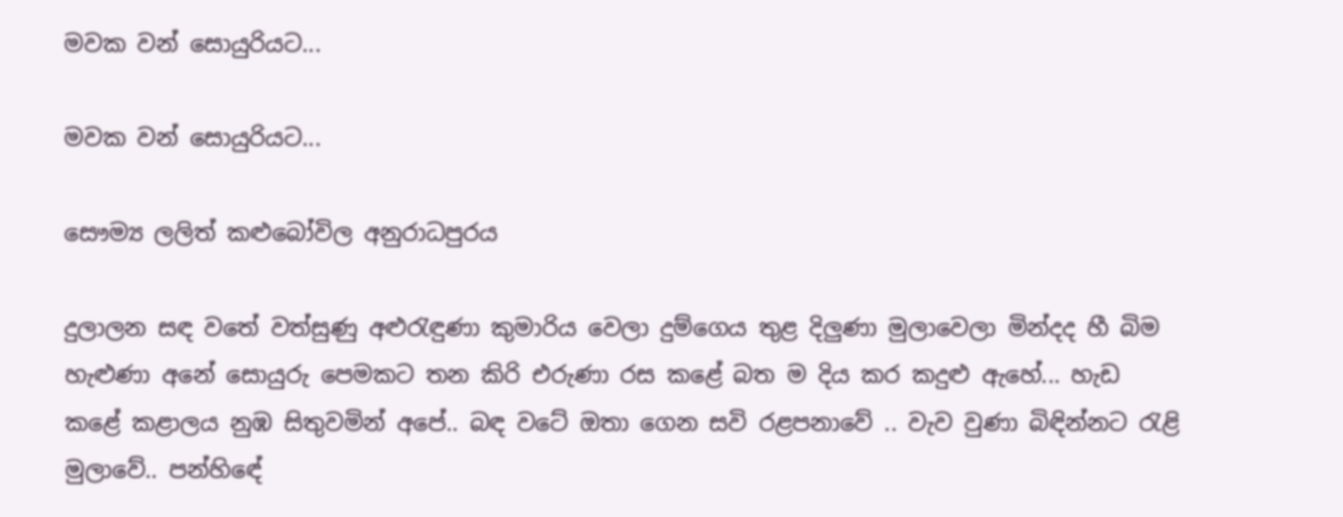මවක වන් සොයුරියට...

මවක වන් සොයුරියට...

සෞම්‍ය ලලිත් කළුබෝවිල අනුරාධපුරය

දුලාලන සඳ වතේ වත්සුණු අළුරැඳුණා කුමාරිය වෙලා දුම්ගෙය තුළ දිලුණා මුලාවෙලා මින්දද හී බිම හැළුණා අනේ සොයුරු පෙමකට තන කිරි එරුණා රස කළේ බත ම දිය කර කදුළු ඇහේ... හැඩ කළේ කළාලය නුඹ සිතුවමින් අපේ.. බඳ වටේ ඔතා ගෙන සවි රළපනාවේ .. වැව වුණා බිඳින්නට රැළි මුලාවේ.. පන්හිඳේ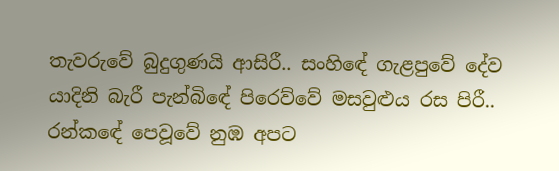තැවරුවේ බුදුගුණයි ආසිරී.. සංහිඳේ ගැළපුවේ දේව යාදිනි බැරී පැන්බිඳේ පිරෙව්වේ මසවුළුය රස පිරී.. රන්කඳේ පෙවූවේ නුඹ අපට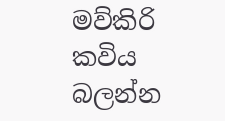මව්කිරි
කවිය බලන්න